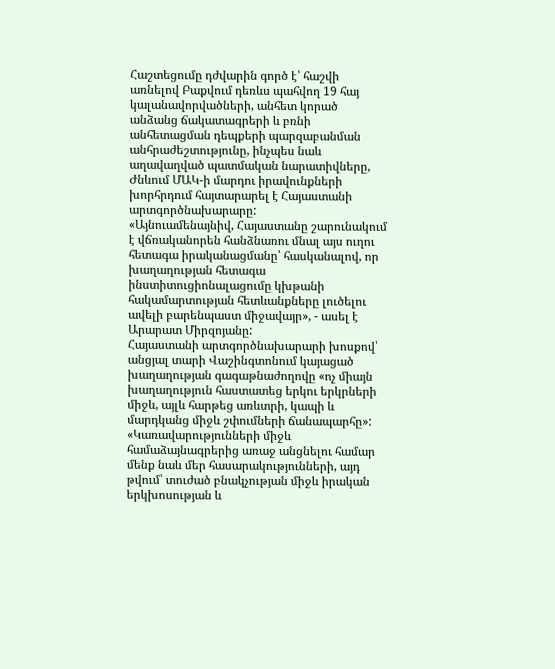Հաշտեցումը դժվարին գործ է՝ հաշվի առնելով Բաքվում դեռևս պահվող 19 հայ կալանավորվածների, անհետ կորած անձանց ճակատագրերի և բռնի անհետացման դեպքերի պարզաբանման անհրաժեշտությունը, ինչպես նաև աղավաղված պատմական նարատիվները, Ժնևում ՄԱԿ-ի մարդու իրավունքների խորհրդում հայտարարել է Հայաստանի արտգործնախարարը:
«Այնուամենայնիվ, Հայաստանը շարունակում է վճռականորեն հանձնառու մնալ այս ուղու հետագա իրականացմանը՝ հասկանալով, որ խաղաղության հետագա ինստիտուցիոնալացումը կխթանի հակամարտության հետևանքները լուծելու ավելի բարենպաստ միջավայր», - ասել է Արարատ Միրզոյանը:
Հայաստանի արտգործնախարարի խոսքով՝ անցյալ տարի Վաշինգտոնում կայացած խաղաղության գագաթնաժողովը «ոչ միայն խաղաղություն հաստատեց երկու երկրների միջև, այլև հարթեց առևտրի, կապի և մարդկանց միջև շփումների ճանապարհը»:
«Կառավարությունների միջև համաձայնագրերից առաջ անցնելու համար մենք նաև մեր հասարակությունների, այդ թվում՝ տուժած բնակչության միջև իրական երկխոսության և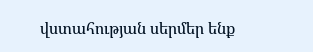վստահության սերմեր ենք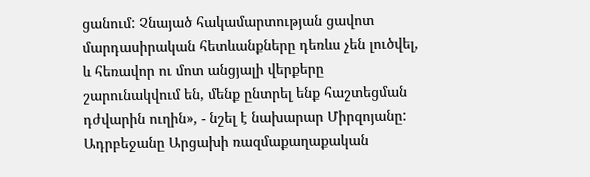ցանում: Չնայած հակամարտության ցավոտ մարդասիրական հետևանքները դեռևս չեն լուծվել, և հեռավոր ու մոտ անցյալի վերքերը շարունակվում են, մենք ընտրել ենք հաշտեցման դժվարին ուղին», - նշել է նախարար Միրզոյանը:
Ադրբեջանը Արցախի ռազմաքաղաքական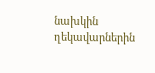նախկին ղեկավարներին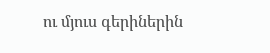ու մյուս գերիներին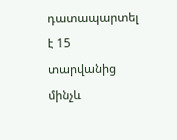դատապարտել է 15 տարվանից մինչև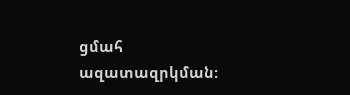ցմահ ազատազրկման: